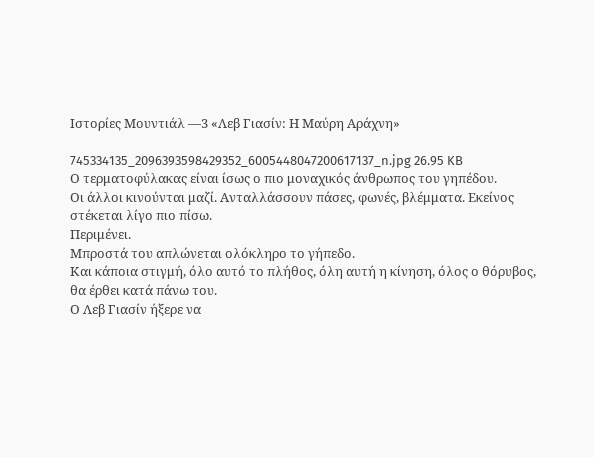Ιστορίες Μουντιάλ —3 «Λεβ Γιασίν: Η Μαύρη Αράχνη»

745334135_2096393598429352_6005448047200617137_n.jpg 26.95 KB
Ο τερματοφύλακας είναι ίσως ο πιο μοναχικός άνθρωπος του γηπέδου.
Οι άλλοι κινούνται μαζί. Ανταλλάσσουν πάσες, φωνές, βλέμματα. Εκείνος στέκεται λίγο πιο πίσω.
Περιμένει.
Μπροστά του απλώνεται ολόκληρο το γήπεδο.
Και κάποια στιγμή, όλο αυτό το πλήθος, όλη αυτή η κίνηση, όλος ο θόρυβος, θα έρθει κατά πάνω του.
Ο Λεβ Γιασίν ήξερε να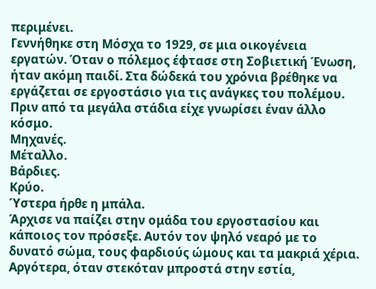περιμένει.
Γεννήθηκε στη Μόσχα το 1929, σε μια οικογένεια εργατών. Όταν ο πόλεμος έφτασε στη Σοβιετική Ένωση, ήταν ακόμη παιδί. Στα δώδεκά του χρόνια βρέθηκε να εργάζεται σε εργοστάσιο για τις ανάγκες του πολέμου.
Πριν από τα μεγάλα στάδια είχε γνωρίσει έναν άλλο κόσμο.
Μηχανές.
Μέταλλο.
Βάρδιες.
Κρύο.
Ύστερα ήρθε η μπάλα.
Άρχισε να παίζει στην ομάδα του εργοστασίου και κάποιος τον πρόσεξε. Αυτόν τον ψηλό νεαρό με το δυνατό σώμα, τους φαρδιούς ώμους και τα μακριά χέρια.
Αργότερα, όταν στεκόταν μπροστά στην εστία,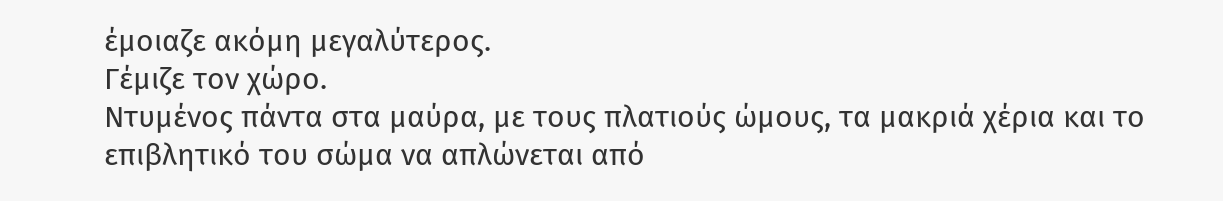έμοιαζε ακόμη μεγαλύτερος.
Γέμιζε τον χώρο.
Ντυμένος πάντα στα μαύρα, με τους πλατιούς ώμους, τα μακριά χέρια και το επιβλητικό του σώμα να απλώνεται από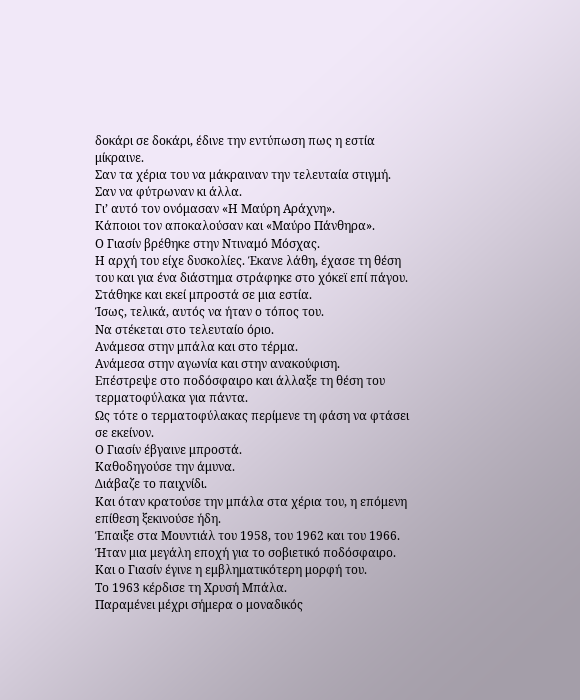δοκάρι σε δοκάρι, έδινε την εντύπωση πως η εστία μίκραινε.
Σαν τα χέρια του να μάκραιναν την τελευταία στιγμή.
Σαν να φύτρωναν κι άλλα.
Γι’ αυτό τον ονόμασαν «Η Μαύρη Αράχνη».
Κάποιοι τον αποκαλούσαν και «Μαύρο Πάνθηρα».
Ο Γιασίν βρέθηκε στην Ντιναμό Μόσχας.
Η αρχή του είχε δυσκολίες. Έκανε λάθη, έχασε τη θέση του και για ένα διάστημα στράφηκε στο χόκεϊ επί πάγου. Στάθηκε και εκεί μπροστά σε μια εστία.
Ίσως, τελικά, αυτός να ήταν ο τόπος του.
Να στέκεται στο τελευταίο όριο.
Ανάμεσα στην μπάλα και στο τέρμα.
Ανάμεσα στην αγωνία και στην ανακούφιση.
Επέστρεψε στο ποδόσφαιρο και άλλαξε τη θέση του τερματοφύλακα για πάντα.
Ως τότε ο τερματοφύλακας περίμενε τη φάση να φτάσει σε εκείνον.
Ο Γιασίν έβγαινε μπροστά.
Καθοδηγούσε την άμυνα.
Διάβαζε το παιχνίδι.
Και όταν κρατούσε την μπάλα στα χέρια του, η επόμενη επίθεση ξεκινούσε ήδη.
Έπαιξε στα Μουντιάλ του 1958, του 1962 και του 1966.
Ήταν μια μεγάλη εποχή για το σοβιετικό ποδόσφαιρο.
Και ο Γιασίν έγινε η εμβληματικότερη μορφή του.
Το 1963 κέρδισε τη Χρυσή Μπάλα.
Παραμένει μέχρι σήμερα ο μοναδικός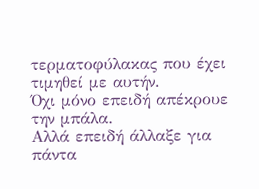τερματοφύλακας που έχει τιμηθεί με αυτήν.
Όχι μόνο επειδή απέκρουε την μπάλα.
Αλλά επειδή άλλαξε για πάντα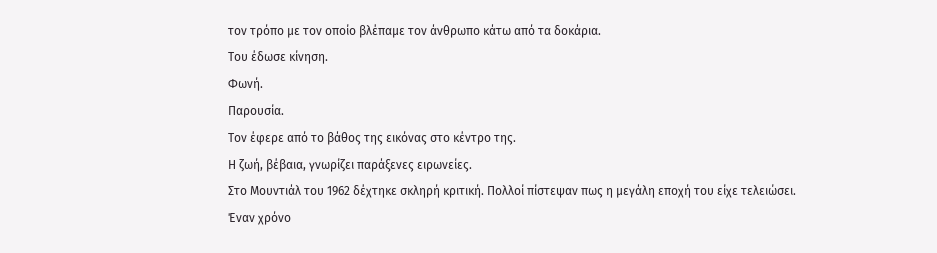τον τρόπο με τον οποίο βλέπαμε τον άνθρωπο κάτω από τα δοκάρια.
Του έδωσε κίνηση.
Φωνή.
Παρουσία.
Τον έφερε από το βάθος της εικόνας στο κέντρο της.
Η ζωή, βέβαια, γνωρίζει παράξενες ειρωνείες.
Στο Μουντιάλ του 1962 δέχτηκε σκληρή κριτική. Πολλοί πίστεψαν πως η μεγάλη εποχή του είχε τελειώσει.
Έναν χρόνο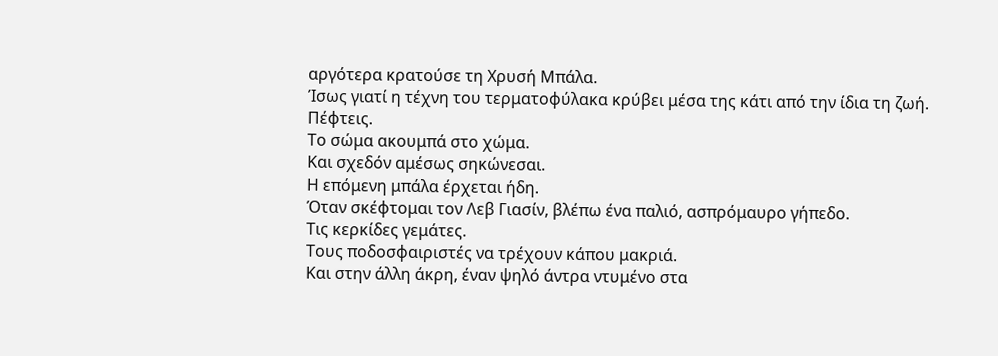αργότερα κρατούσε τη Χρυσή Μπάλα.
Ίσως γιατί η τέχνη του τερματοφύλακα κρύβει μέσα της κάτι από την ίδια τη ζωή.
Πέφτεις.
Το σώμα ακουμπά στο χώμα.
Και σχεδόν αμέσως σηκώνεσαι.
Η επόμενη μπάλα έρχεται ήδη.
Όταν σκέφτομαι τον Λεβ Γιασίν, βλέπω ένα παλιό, ασπρόμαυρο γήπεδο.
Τις κερκίδες γεμάτες.
Τους ποδοσφαιριστές να τρέχουν κάπου μακριά.
Και στην άλλη άκρη, έναν ψηλό άντρα ντυμένο στα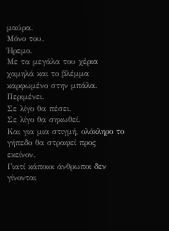μαύρα.
Μόνο του.
Ήρεμο.
Με τα μεγάλα του χέρια χαμηλά και το βλέμμα καρφωμένο στην μπάλα.
Περιμένει.
Σε λίγο θα πέσει.
Σε λίγο θα σηκωθεί.
Και για μια στιγμή, ολόκληρο το γήπεδο θα στραφεί προς εκείνον.
Γιατί κάποιοι άνθρωποι δεν γίνονται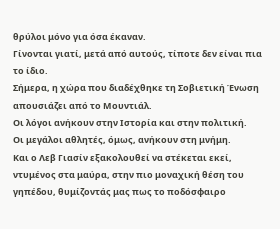θρύλοι μόνο για όσα έκαναν.
Γίνονται γιατί, μετά από αυτούς, τίποτε δεν είναι πια το ίδιο.
Σήμερα, η χώρα που διαδέχθηκε τη Σοβιετική Ένωση απουσιάζει από το Μουντιάλ.
Οι λόγοι ανήκουν στην Ιστορία και στην πολιτική.
Οι μεγάλοι αθλητές, όμως, ανήκουν στη μνήμη.
Και ο Λεβ Γιασίν εξακολουθεί να στέκεται εκεί, ντυμένος στα μαύρα, στην πιο μοναχική θέση του γηπέδου, θυμίζοντάς μας πως το ποδόσφαιρο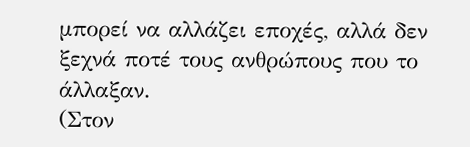μπορεί να αλλάζει εποχές, αλλά δεν ξεχνά ποτέ τους ανθρώπους που το άλλαξαν.
(Στον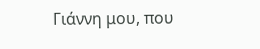Γιάννη μου, που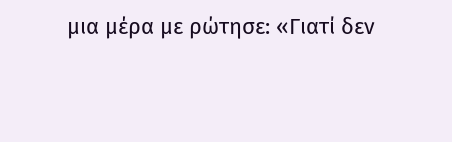μια μέρα με ρώτησε: «Γιατί δεν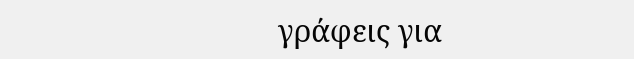γράφεις για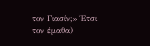τον Γιασίν;» Έτσι τον έμαθα)